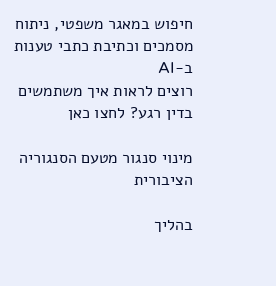חיפוש במאגר משפטי, ניתוח מסמכים וכתיבת כתבי טענות ב-AI
רוצים לראות איך משתמשים בדין רגע? לחצו כאן

מינוי סנגור מטעם הסנגוריה הציבורית

בהליך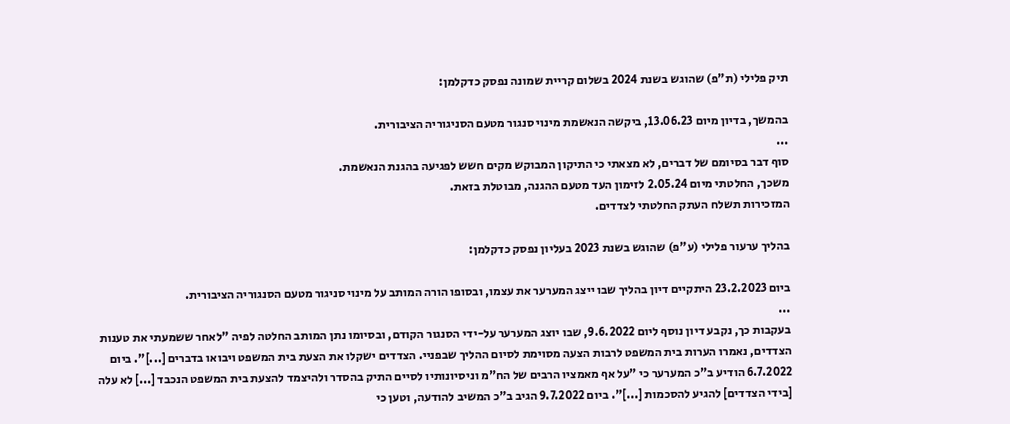תיק פלילי (ת"פ) שהוגש בשנת 2024 בשלום קריית שמונה נפסק כדקלמן:

בהמשך, בדיון מיום 13.06.23, ביקשה הנאשמת מינוי סנגור מטעם הסניגוריה הציבורית.
...
סוף דבר בסיומם של דברים, לא מצאתי כי התיקון המבוקש מקים חשש לפגיעה בהגנת הנאשמת.
משכך, החלטתי מיום 2.05.24 לזימון העד מטעם ההגנה, מבוטלת בזאת.
המזכירות תשלח העתק החלטתי לצדדים.

בהליך ערעור פלילי (ע"פ) שהוגש בשנת 2023 בעליון נפסק כדקלמן:

ביום 23.2.2023 היתקיים דיון בהליך שבו ייצג המערער את עצמו, ובסופו הורה המותב על מינוי סניגור מטעם הסנגוריה הציבורית.
...
בעקבות כך, נקבע דיון נוסף ליום 9.6.2022, שבו יוצג המערער על-ידי הסנגור הקודם, ובסיומו נתן המותב החלטה לפיה "לאחר ששמעתי את טענות הצדדים, נאמרו הערות בית המשפט לרבות הצעה מסוימת לסיום ההליך שבפניי. הצדדים ישקלו את הצעת בית המשפט ויבואו בדברים [...]". ביום 6.7.2022 הודיע ב"כ המערער כי "על אף מאמציו הרבים של הח"מ וניסיונותיו לסיים התיק בהסדר ולהיצמד להצעת בית המשפט הנכבד [...] לא עלה [בידי הצדדים] להגיע להסכמות [...]". ביום 9.7.2022 הגיב ב"כ המשיב להודעה, וטען כי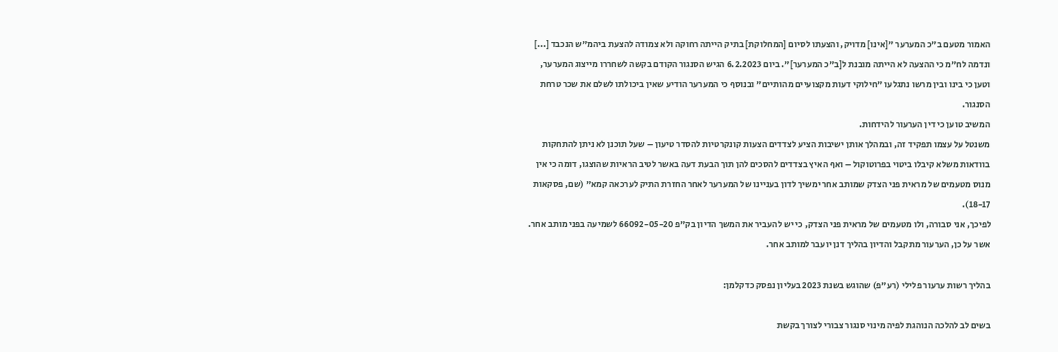האמור מטעם ב"כ המערער "[אינו] מדויק, והצעתו לסיום [המחלוקת] בתיק הייתה רחוקה ולא צמודה להצעת ביהמ"ש הנכבד [...] ונדמה לח"מ כי ההצעה לא הייתה מובנת ל[ב"כ המערער]". ביום 6.2.2023 הגיש הסנגור הקודם בקשה לשחררו מייצוג המערער, וטען כי בינו ובין מרשו נתגלעו "חילוקי דעות מקצועיים מהותיים" ובנוסף כי המערער הודיע שאין ביכולתו לשלם את שכר טרחת הסנגור.
המשיב טוען כי דין הערעור להידחות.
משנטל על עצמו תפקיד זה, ובמהלך אותן ישיבות הציע לצדדים הצעות קונקרטיות להסדר טיעון – שעל תוכנן לא ניתן להתחקות בוודאות משלא קיבלו ביטוי בפרוטוקול – ואף האיץ בצדדים להסכים להן תוך הבעת דעה באשר לטיב הראיות שהוצגו, דומה כי אין מנוס מטעמים של מראית פני הצדק שמותב אחר ימשיך לדון בעניינו של המערער לאחר החזרת התיק לערכאה קמא" (שם, פסקאות 18-17).
לפיכך, אני סבורה, ולו מטעמים של מראית פני הצדק, כי יש להעביר את המשך הדיון בק"פ 66092-05-20 לשמיעה בפני מותב אחר.
אשר על כן, הערעור מתקבל והדיון בהליך דנן יועבר למותב אחר.

בהליך רשות ערעור פלילי (רע"פ) שהוגש בשנת 2023 בעליון נפסק כדקלמן:

בשים לב להלכה הנוהגת לפיה מינוי סנגור צבורי לצורך בקשת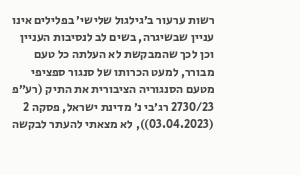רשות ערעור ב׳גילגול שלישי׳ בפלילים אינו עניין שבשיגרה, בשים לב לנסיבות העניין וכן לכך שהמבקשת לא העלתה כל טעם מבורר, למעט הכרותו של סנגור ספציפי מטעם הסנגוריה הציבורית את התיק (רע״פ 2730/23 רג׳בי נ׳ מדינת ישראל, פסקה 2 (03.04.2023)), לא מצאתי להעתר לבקשה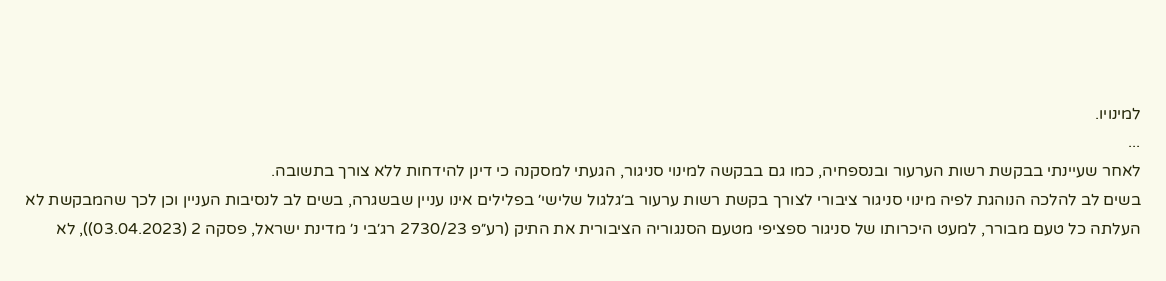למינויו.
...
לאחר שעיינתי בבקשת רשות הערעור ובנספחיה, כמו גם בבקשה למינוי סניגור, הגעתי למסקנה כי דינן להידחות ללא צורך בתשובה.
בשים לב להלכה הנוהגת לפיה מינוי סניגור ציבורי לצורך בקשת רשות ערעור ב׳גלגול שלישי׳ בפלילים אינו עניין שבשגרה, בשים לב לנסיבות העניין וכן לכך שהמבקשת לא העלתה כל טעם מבורר, למעט היכרותו של סניגור ספציפי מטעם הסנגוריה הציבורית את התיק (רע״פ 2730/23 רג׳בי נ׳ מדינת ישראל, פסקה 2 (03.04.2023)), לא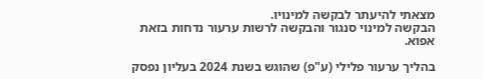מצאתי להיעתר לבקשה למינויו.
הבקשה למינוי סנגור והבקשה לרשות ערעור נדחות בזאת אפוא.

בהליך ערעור פלילי (ע"פ) שהוגש בשנת 2024 בעליון נפסק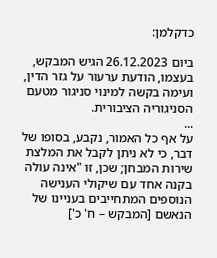כדקלמן:

ביום 26.12.2023 הגיש המבקש, בעצמו, הודעת ערעור על גזר הדין, ועימה בקשה למינוי סניגור מטעם הסניגוריה הציבורית.
...
על אף כל האמור, נקבע, בסופו של דבר, כי לא ניתן לקבל את המלצת שירות המבחן; שכן, זו "אינה עולה בקנה אחד עם שיקולי הענישה הנוספים המתחייבים בעניינו של הנאשם [המבקש – ח' כ']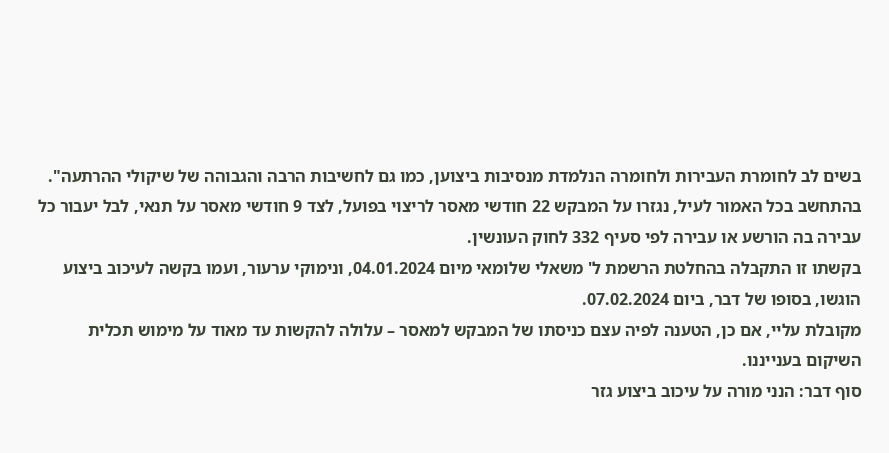בשים לב לחומרת העבירות ולחומרה הנלמדת מנסיבות ביצוען, כמו גם לחשיבות הרבה והגבוהה של שיקולי ההרתעה". בהתחשב בכל האמור לעיל, נגזרו על המבקש 22 חודשי מאסר לריצוי בפועל, לצד 9 חודשי מאסר על תנאי, לבל יעבור כל עבירה בה הורשע או עבירה לפי סעיף 332 לחוק העונשין.
בקשתו זו התקבלה בהחלטת הרשמת ל' משאלי שלומאי מיום 04.01.2024, ונימוקי ערעור, ועמו בקשה לעיכוב ביצוע הוגשו, בסופו של דבר, ביום 07.02.2024.
מקובלת עליי, אם כן, הטענה לפיה עצם כניסתו של המבקש למאסר – עלולה להקשות עד מאוד על מימוש תכלית השיקום בענייננו.
סוף דבר: הנני מורה על עיכוב ביצוע גזר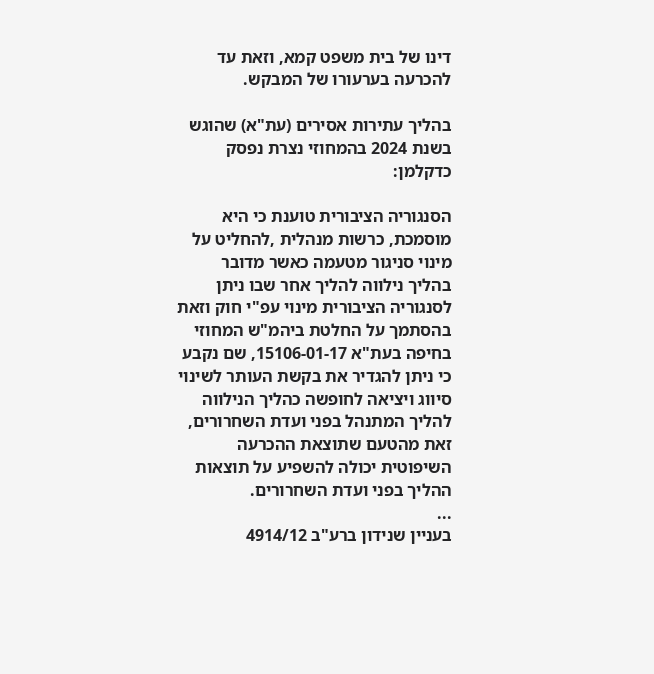דינו של בית משפט קמא, וזאת עד להכרעה בערעורו של המבקש.

בהליך עתירות אסירים (עת"א) שהוגש בשנת 2024 בהמחוזי נצרת נפסק כדקלמן:

הסנגוריה הציבורית טוענת כי היא מוסמכת, כרשות מנהלית ,להחליט על מינוי סניגור מטעמה כאשר מדובר בהליך נילווה להליך אחר שבו ניתן לסנגוריה הציבורית מינוי עפ"י חוק וזאת בהסתמך על החלטת ביהמ"ש המחוזי בחיפה בעת"א 15106-01-17, שם נקבע כי ניתן להגדיר את בקשת העותר לשינוי סיווג ויציאה לחופשה כהליך הנילווה להליך המתנהל בפני ועדת השחרורים, זאת מהטעם שתוצאת ההכרעה השיפוטית יכולה להשפיע על תוצאות ההליך בפני ועדת השחרורים.
...
בעניין שנידון ברע"ב 4914/12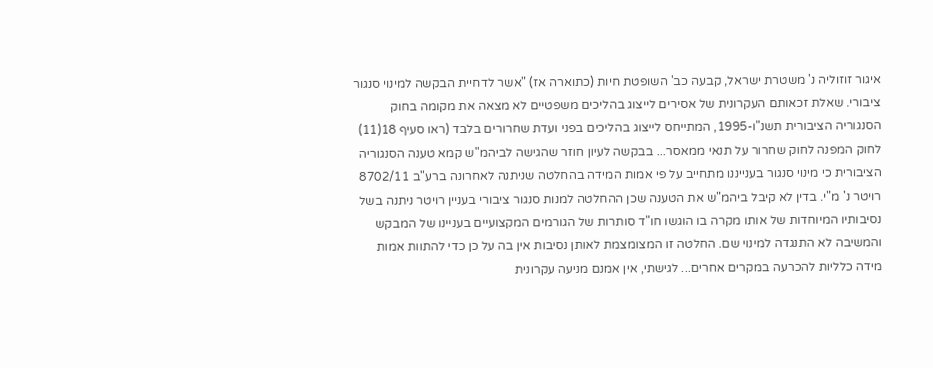איגור זוזוליה נ' משטרת ישראל, קבעה כב' השופטת חיות (כתוארה אז) "אשר לדחיית הבקשה למינוי סנגור ציבורי. שאלת זכאותם העקרונית של אסירים לייצוג בהליכים משפטיים לא מצאה את מקומה בחוק הסנגוריה הציבורית תשנ"ו-1995, המתייחס לייצוג בהליכים בפני ועדת שחרורים בלבד (ראו סעיף 18(11) לחוק המפנה לחוק שחרור על תנאי ממאסר... בבקשה לעיון חוזר שהגישה לביהמ"ש קמא טענה הסנגוריה הציבורית כי מינוי סנגור בענייננו מתחייב על פי אמות המידה בהחלטה שניתנה לאחרונה ברע"ב 8702/11 רויטר נ' מ"י. בדין לא קיבל ביהמ"ש את הטענה שכן ההחלטה למנות סנגור ציבורי בעניין רויטר ניתנה בשל נסיבותיו המיוחדות של אותו מקרה בו הוגשו חו"ד סותרות של הגורמים המקצועיים בעניינו של המבקש והמשיבה לא התנגדה למינוי שם. החלטה זו המצומצמת לאותן נסיבות אין בה על כן כדי להתוות אמות מידה כלליות להכרעה במקרים אחרים... לגישתי, אין אמנם מניעה עקרונית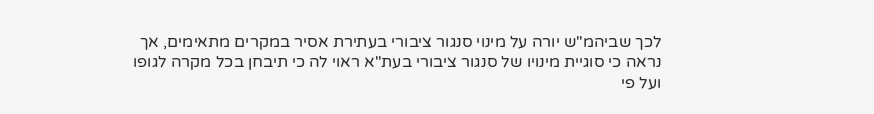לכך שביהמ"ש יורה על מינוי סנגור ציבורי בעתירת אסיר במקרים מתאימים, אך נראה כי סוגיית מינויו של סנגור ציבורי בעת"א ראוי לה כי תיבחן בכל מקרה לגופו ועל פי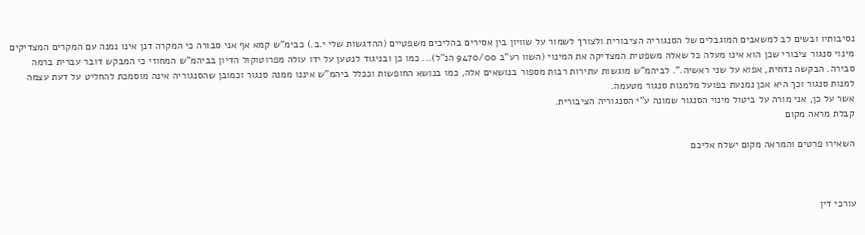נסיבותיו ובשים לב למשאבים המוגבלים של הסנגוריה הציבורית ולצורך לשמור על שוויון בין אסירים בהליכים משפטיים (ההדגשות שלי י.ב.) כבימ"ש קמא אף אני סבורה כי המקרה דנן אינו נמנה עם המקרים המצדיקים מינוי סנגור ציבורי שכן הוא אינו מעלה כל שאלה משפטית המצדיקה את המינוי (השוו רע"ב 9470/00 הנ"ל)... כמו כן ובניגוד לנטען על ידו עולה מפרוטוקול הדיון בביהמ"ש המחוזי כי המבקש דובר עברית ברמה סבירה. הבקשה נדחית, אפוא על שני ראשיה.". לביהמ"ש מוגשות עתירות רבות מספור בנושאים אלה, כמו בנושא החופשות וככלל ביהמ"ש איננו ממנה סנגור וכמובן שהסנגוריה אינה מוסמכת להחליט על דעת עצמה למנות סנגור וכך היא אכן נמנעת בפועל מלמנות סנגור מטעמה.
אשר על כן, אני מורה על ביטול מינוי הסנגור שמונה ע"י הסנגוריה הציבורית.
קבלת מראה מקום

השאירו פרטים והמראה מקום ישלח אליכם



עורכי דין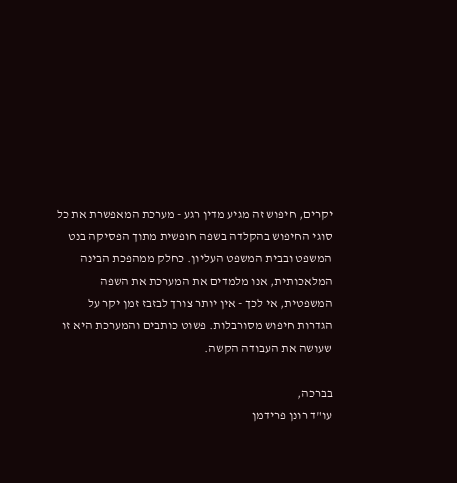יקרים, חיפוש זה מגיע מדין רגע - מערכת המאפשרת את כל סוגי החיפוש בהקלדה בשפה חופשית מתוך הפסיקה בנט המשפט ובבית המשפט העליון. כחלק ממהפכת הבינה המלאכותית, אנו מלמדים את המערכת את השפה המשפטית, אי לכך - אין יותר צורך לבזבז זמן יקר על הגדרות חיפוש מסורבלות. פשוט כותבים והמערכת היא זו שעושה את העבודה הקשה.

בברכה,
עו"ד רונן פרידמן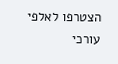הצטרפו לאלפי עורכי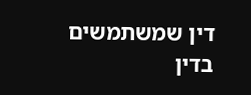דין שמשתמשים בדין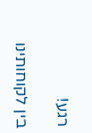רגע!

בין לקוחותינו